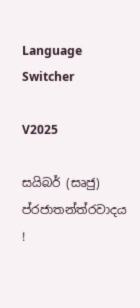Language Switcher

V2025

සයිබර් (සෘජු) ප්රජාතන්ත්රවාදය !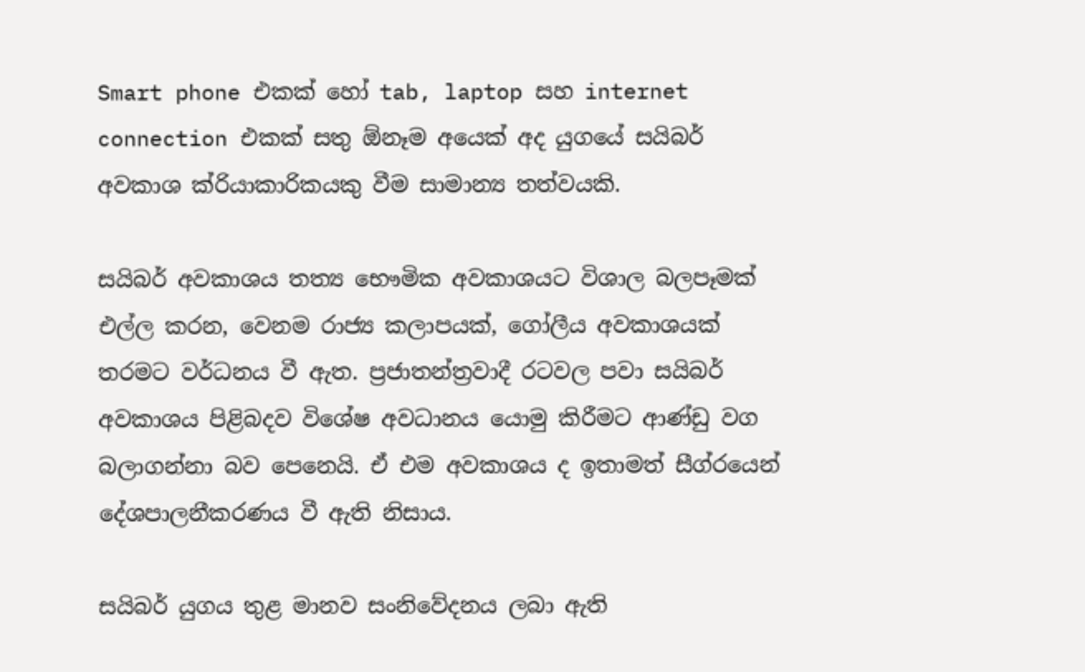Smart phone එකක් හෝ tab, laptop සහ internet connection එකක් සතු ඕනෑම අයෙක් අද යුගයේ සයිබර් අවකාශ ක්රියාකාරිකයකු වීම සාමාන්‍ය තත්වයකි.

සයිබර් අවකාශය තත්‍ය භෞමික අවකාශයට විශාල බලපෑමක් එල්ල කරන, වෙනම රාජ්‍ය කලාපයක්, ගෝලීය අවකාශයක් තරමට වර්ධනය වී ඇත. ප්‍රජාතන්ත්‍රවාදී රටවල පවා සයිබර් අවකාශය පිළිබදව විශේෂ අවධානය යොමු කිරීමට ආණ්ඩු වග බලාගන්නා බව පෙනෙයි. ඒ එම අවකාශය ද ඉතාමත් සීග්රයෙන් දේශපාලනීකරණය වී ඇති නිසාය.

සයිබර් යුගය තුළ මානව සංනිවේදනය ලබා ඇති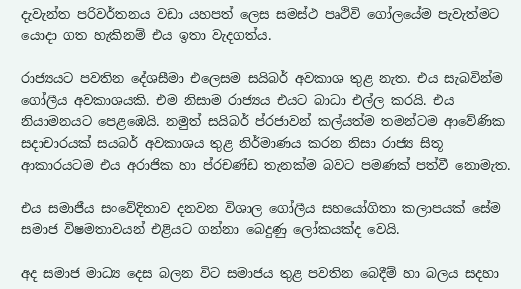දැවැන්ත පරිවර්තනය වඩා යහපත් ලෙස සමස්ථ පෘථිවි ගෝලයේම පැවැත්මට යොදා ගත හැකිනම් එය ඉතා වැදගත්ය.

රාජ්‍යයට පවතින දේශසීමා එලෙසම සයිබර් අවකාශ තුළ නැත. එය සැබවින්ම ගෝලීය අවකාශයකි. එම නිසාම රාජ්‍යය එයට බාධා එල්ල කරයි. එය නියාමනයට පෙළඹෙයි. නමුත් සයිබර් ප්රජාවන් කල්යත්ම තමන්ටම ආවේණික සදාචාරයක් සයබර් අවකාශය තුළ නිර්මාණය කරන නිසා රාජ්‍ය සිතූ ආකාරයටම එය අරාජික හා ප්රචණ්ඩ තැනක්ම බවට පමණක් පත්වී නොමැත.

එය සමාජීය සංවේදිතාව දනවන විශාල ගෝලීය සහයෝගිතා කලාපයක් සේම සමාජ විෂමතාවයන් එළියට ගන්නා බෙදුණු ලෝකයක්ද වෙයි.

අද සමාජ මාධ්‍ය දෙස බලන විට සමාජය තුළ පවතින බෙදීම් හා බලය සදහා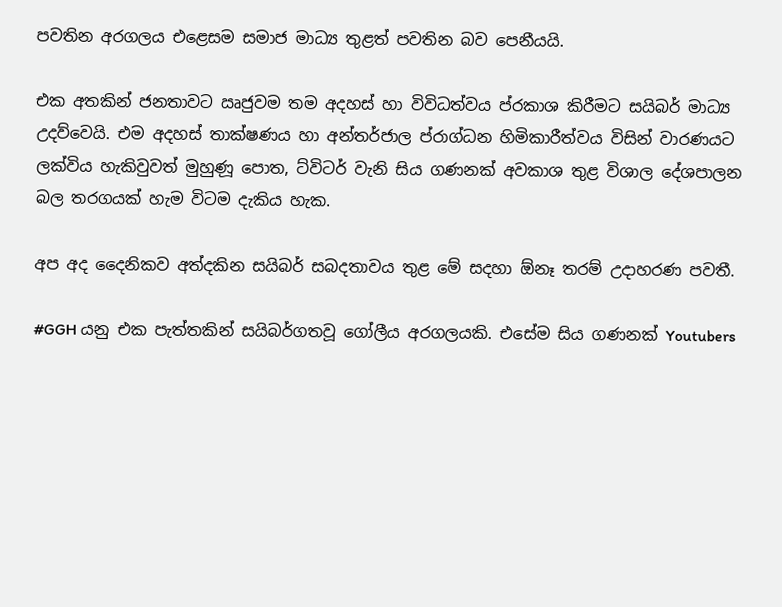පවතින අරගලය එළෙසම සමාජ මාධ්‍ය තුළත් පවතින බව පෙනීයයි.

එක අතකින් ජනතාවට ඍජුවම තම අදහස් හා විවිධත්වය ප්රකාශ කිරීමට සයිබර් මාධ්‍ය උදව්වෙයි. එම අදහස් තාක්ෂණය හා අන්තර්ජාල ප්රාග්ධන හිමිකාරීත්වය විසින් වාරණයට ලක්විය හැකිවුවත් මුහුණූ පොත, ට්විටර් වැනි සිය ගණනක් අවකාශ තුළ විශාල දේශපාලන බල තරගයක් හැම විටම දැකිය හැක.

අප අද දෛනිකව අත්දකින සයිබර් සබදතාවය තුළ මේ සදහා ඕනෑ තරම් උදාහරණ පවතී.

#GGH යනු එක පැත්තකින් සයිබර්ගතවූ ගෝලීය අරගලයකි. එසේම සිය ගණනක් Youtubers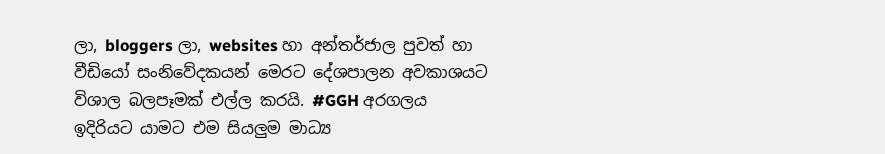ලා, bloggers ලා, websites හා අන්තර්ජාල පුවත් හා වීඩියෝ සංනිවේදකයන් මෙරට දේශපාලන අවකාශයට විශාල බලපෑමක් එල්ල කරයි. #GGH අරගලය ඉදිරියට යාමට එම සියලුම මාධ්‍ය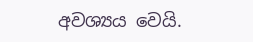අවශ්‍යය වෙයි.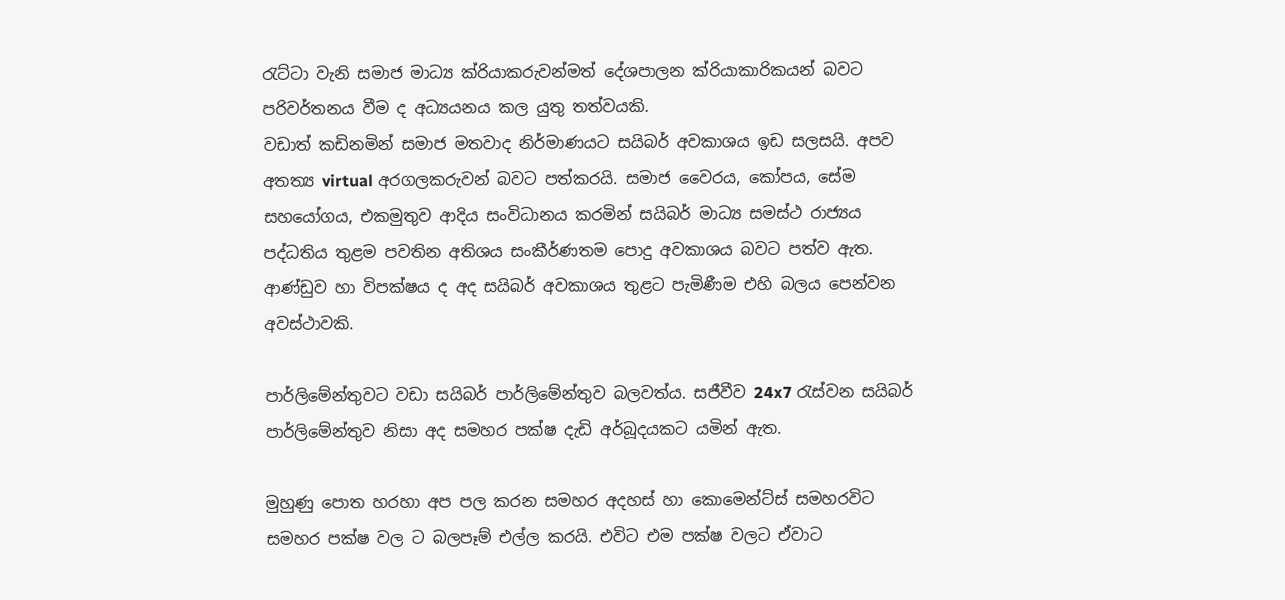රැට්ටා වැනි සමාජ මාධ්‍ය ක්රියාකරුවන්මත් දේශපාලන ක්රියාකාරිකයන් බවට පරිවර්තනය වීම ද අධ්‍යයනය කල යුතු තත්වයකි.
වඩාත් කඩිනමින් සමාජ මතවාද නිර්මාණයට සයිබර් අවකාශය ඉඩ සලසයි. අපව අතත්‍ය virtual අරගලකරුවන් බවට පත්කරයි. සමාජ වෛරය, කෝපය, සේම සහයෝගය, එකමුතුව ආදිය සංවිධානය කරමින් සයිබර් මාධ්‍ය සමස්ථ රාජ්‍යය පද්ධතිය තුළම පවතින අතිශය සංකීර්ණතම පොදු අවකාශය බවට පත්ව ඇත. ආණ්ඩුව හා විපක්ෂය ද අද සයිබර් අවකාශය තුළට පැමිණීම එහි බලය පෙන්වන අවස්ථාවකි.

පාර්ලිමේන්තුවට වඩා සයිබර් පාර්ලිමේන්තුව බලවත්ය. සජීවීව 24x7 රැස්වන සයිබර් පාර්ලිමේන්තුව නිසා අද සමහර පක්ෂ දැඩි අර්බූදයකට යමින් ඇත.

මුහුණු පොත හරහා අප පල කරන සමහර අදහස් හා කොමෙන්ට්ස් සමහරවිට සමහර පක්ෂ වල ට බලපෑම් එල්ල කරයි. එවිට එම පක්ෂ වලට ඒවාට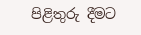පිළිතුරු දීමට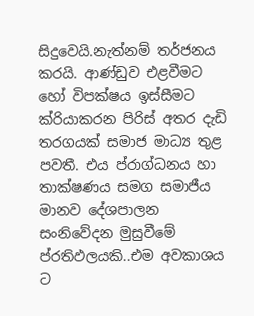සිදුවෙයි.නැත්නම් තර්ජනය කරයි. ආණ්ඩුව එළවීමට හෝ විපක්ෂය ඉස්සීමට ක්රියාකරන පිරිස් අතර දැඩි තරගයක් සමාජ මාධ්‍ය තුළ පවතී. එය ප්රාග්ධනය හා තාක්ෂණය සමග සමාජීය මානව දේශපාලන සංනිවේදන මුසුවීමේ ප්රතිඵලයකි..එම අවකාශය ට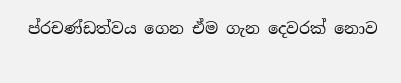ප්රචණ්ඩත්වය ගෙන ඒම ගැන දෙවරක් නොව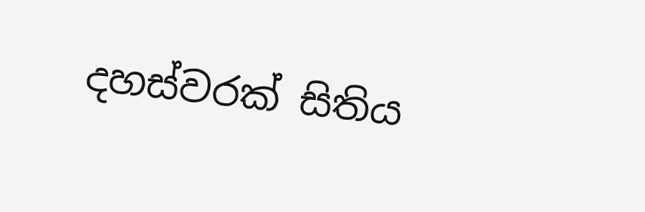දහස්වරක් සිතිය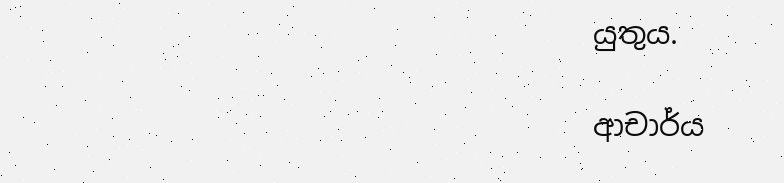යුතුය.

ආචාර්ය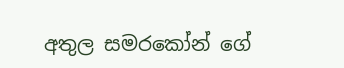අතුල සමරකෝන් ගේ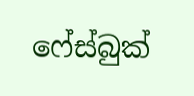ෆේස්බුක්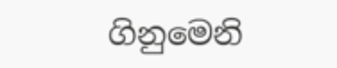ගිනුමෙනි